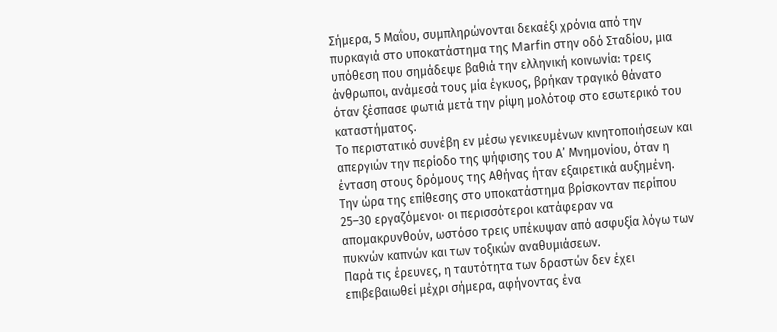Σήμερα, 5 Μαΐου, συμπληρώνονται δεκαέξι χρόνια από την πυρκαγιά στο υποκατάστημα της Marfin στην οδό Σταδίου, μια υπόθεση που σημάδεψε βαθιά την ελληνική κοινωνία: τρεις άνθρωποι, ανάμεσά τους μία έγκυος, βρήκαν τραγικό θάνατο όταν ξέσπασε φωτιά μετά την ρίψη μολότοφ στο εσωτερικό του καταστήματος.
Το περιστατικό συνέβη εν μέσω γενικευμένων κινητοποιήσεων και απεργιών την περίοδο της ψήφισης του Α’ Μνημονίου, όταν η ένταση στους δρόμους της Αθήνας ήταν εξαιρετικά αυξημένη. Την ώρα της επίθεσης στο υποκατάστημα βρίσκονταν περίπου 25–30 εργαζόμενοι· οι περισσότεροι κατάφεραν να απομακρυνθούν, ωστόσο τρεις υπέκυψαν από ασφυξία λόγω των πυκνών καπνών και των τοξικών αναθυμιάσεων.
Παρά τις έρευνες, η ταυτότητα των δραστών δεν έχει επιβεβαιωθεί μέχρι σήμερα, αφήνοντας ένα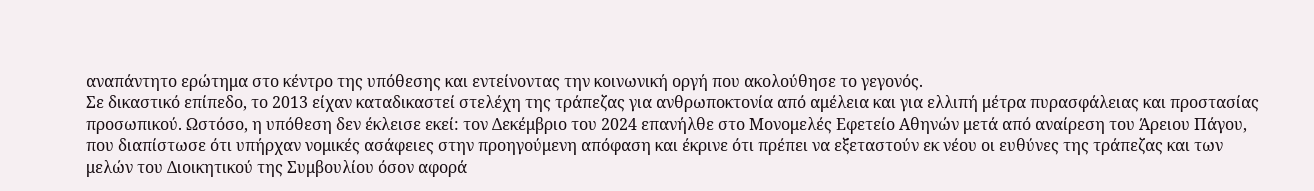αναπάντητο ερώτημα στο κέντρο της υπόθεσης και εντείνοντας την κοινωνική οργή που ακολούθησε το γεγονός.
Σε δικαστικό επίπεδο, το 2013 είχαν καταδικαστεί στελέχη της τράπεζας για ανθρωποκτονία από αμέλεια και για ελλιπή μέτρα πυρασφάλειας και προστασίας προσωπικού. Ωστόσο, η υπόθεση δεν έκλεισε εκεί: τον Δεκέμβριο του 2024 επανήλθε στο Μονομελές Εφετείο Αθηνών μετά από αναίρεση του Άρειου Πάγου, που διαπίστωσε ότι υπήρχαν νομικές ασάφειες στην προηγούμενη απόφαση και έκρινε ότι πρέπει να εξεταστούν εκ νέου οι ευθύνες της τράπεζας και των μελών του Διοικητικού της Συμβουλίου όσον αφορά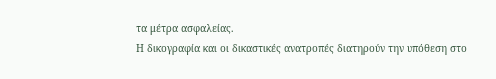τα μέτρα ασφαλείας.
Η δικογραφία και οι δικαστικές ανατροπές διατηρούν την υπόθεση στο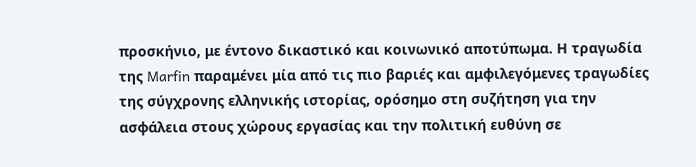προσκήνιο, με έντονο δικαστικό και κοινωνικό αποτύπωμα. Η τραγωδία της Marfin παραμένει μία από τις πιο βαριές και αμφιλεγόμενες τραγωδίες της σύγχρονης ελληνικής ιστορίας, ορόσημο στη συζήτηση για την ασφάλεια στους χώρους εργασίας και την πολιτική ευθύνη σε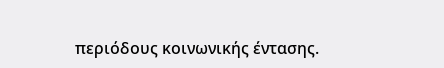περιόδους κοινωνικής έντασης.